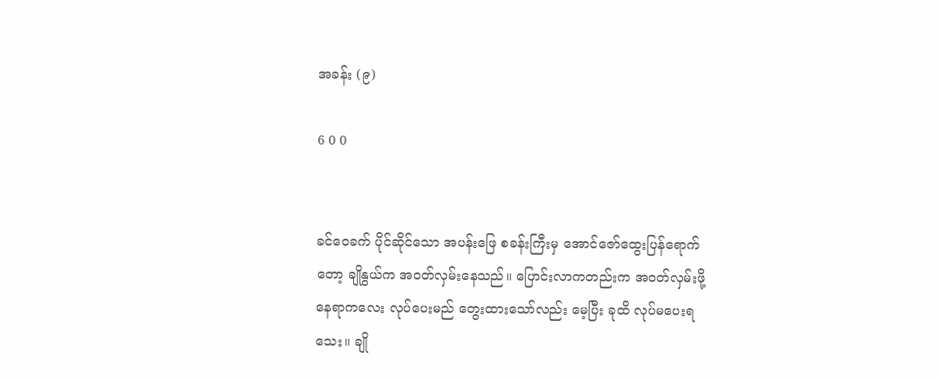အခန်း (၉)

6 0 0


ခင်ဝေခက် ပိုင်ဆိုင်သော အပန်းဖြေ စခန်းကြီးမှ အောင်ဇော်ထွေးပြန်ရောက်တော့ ချိုနွယ်က အဝတ်လှမ်းနေသည်။ ‌ပြောင်းလာကတည်းက အဝတ်လှမ်းဖို့ နေရာကလေး လုပ်ပေးမည် တွေးထားသော်လည်း မေ့ပြီး ခုထိ လုပ်မပေးရသေး။ ချို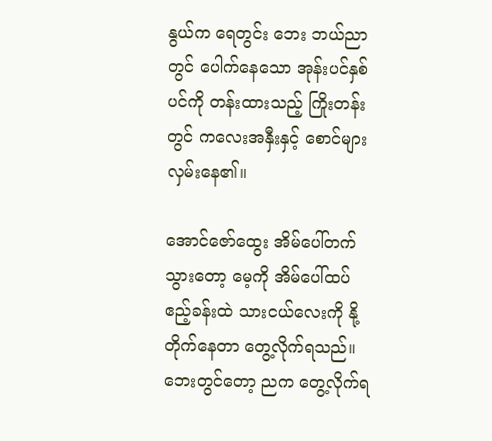နွယ်က ရေတွင်း ဘေး ဘယ်ညာတွင် ပေါက်နေသော အုန်းပင်နှစ်ပင်ကို တန်းထားသည့် ကြိုးတန်းတွင် ကလေးအနှီးနှင့် စောင်များ လှမ်းနေ၏။

အောင်ဇော်ထွေး အိမ်ပေါ်တက်သွားတော့ မေ့ကို အိမ်ပေါ်ထပ် ဧည့်ခန်းထဲ သားငယ်လေးကို နို့တိုက်နေတာ တွေ့လိုက်ရသည်။ ဘေးတွင်တော့ ညက တွေ့လိုက်ရ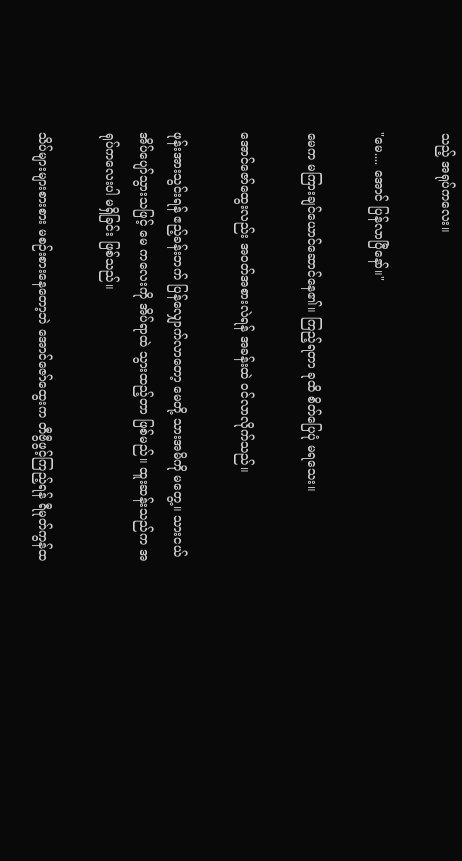သည့် အရုပ်ကလေး။

"မေ.... အောင် ပြန်လာပြီနော်။"

မေက မကြားချင်ယောင်ဆောင်နေ၏။ ကြည့်ရတာ ခုထိ စိတ်ပြေပုံ မရသေး။

အောင်ဇော်ထွေးလည်း အဝတ်အစားလဲရန် အခန်းထဲ ဝင်လာလိုက်သည်။

ဖုန်းအားသွင်းရန် ဧည့်ခန်းဘက် ပြန်လျှောက်လာတော့ မေတို့ သားအမိကို မတွေ့။ သားငယ် အိပ်ပျော်သွားသဖြင့် မေ ကလေးကို အိပ်ရာထဲ သွားထည့်တာ ဖြစ်မည်။ ထူးဆန်းသည်က အရုပ်ကလေးပါ မရှိခြင်း ဖြစ်သည်။

သိပ်များများစားစား မစဉ်းစားနေတော့ဘဲ အောင်ဇော်ထွေးက တီဗွီဖွင့်ကြည့်ရန် ရီမုတ်ကွန်ထ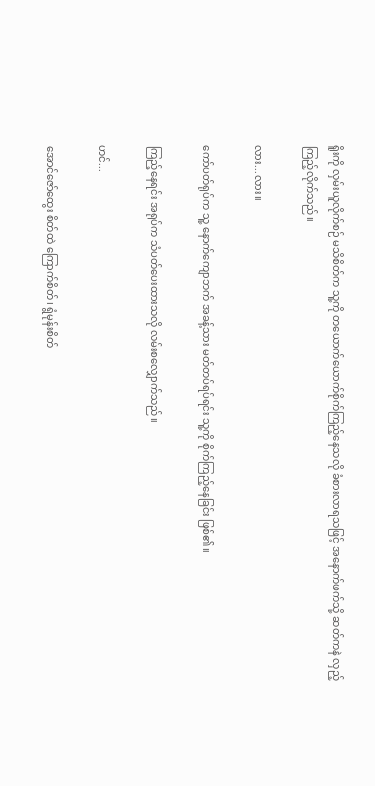ရိူးကို လှမ်းယူလိုက်စဉ် မသိစိတ်က သူ့ကို တယောက်ယောက်စိုက်ကြည့်နေသလို ခံစားလာရသဖြင့် အနောက်ဖက်သို့ ဆတ်ကနဲ လှည့်ကြည့်လိုက်သည်။

လား...လား။

ကော်ပတ်ရုပ်က သူ့ နောက်ကျောဘက် အခန့်သား မတ်တပ်ရပ်ရင်း သူ့ကို စိုက်ကြည့်နေခြင်း ဖြစ်၏။

ကြည့်နေရင်း အရုပ်က သံပတ်ပေးထားသလို လမ်းစလျှောက်သည်။

ဟင်...

အောင်ဇော်ထွေး စိတ်ထဲ ကြောက်စိတ်၊ ရွံမုန်းစိတ်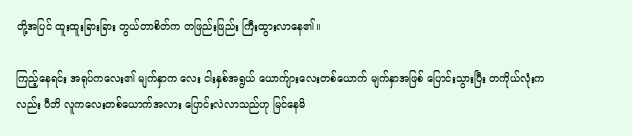တို့အပြင် ထူးထူးခြားခြား တွယ်တာစိတ်က တဖြည်းဖြည်း ကြီးထွားလာနေ၏။

ကြည့်နေရင်း အရုပ်ကလေး၏ မျက်နှာက လေး ငါးနှစ်အရွယ် ယောက်ျားလေးတစ်ယောက် မျက်နှာအဖြစ် ပြောင်းသွားပြီး တကိုယ်လုံးကလည်း ပီဘိ လူကလေးတစ်ယောက်အလား ပြောင်းလဲ‌လာသည်ဟု မြင်နေမိ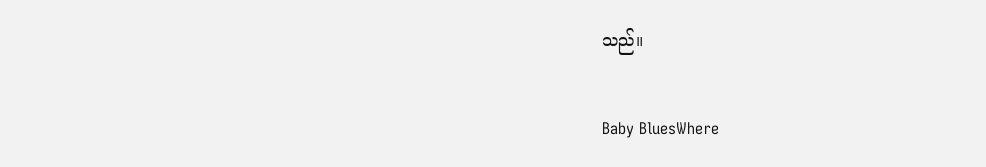သည်။

Baby BluesWhere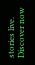stories live. Discover now